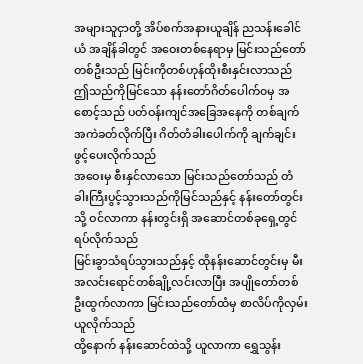အများသူငှာတို့ အိပ်စက်အနားယူချိန် ညသန်းခေါင်ယံ အချိန်ခါတွင် အဝေးတစ်နေရာမှ မြင်းသည်တော်တစ်ဦးသည် မြင်းကိုတစ်ဟုန်ထိုးစီးနှင်းလာသည်
ဤသည်ကိုမြင်သော နန်းတော်ဂိတ်ပေါက်၀မှ အစောင့်သည် ပတ်ဝန်းကျင်အခြေအနေကို တစ်ချက်အကဲခတ်လိုက်ပြီး ဂိတ်တံခါးပေါက်ကို ချက်ချင်းဖွင့်ပေးလိုက်သည်
အဝေးမှ စီးနှင်လာသော မြင်းသည်တော်သည် တံခါးကြီးပွင့်သွားသည်ကိုမြင်သည်နှင့် နန်းတော်တွင်းသို့ ဝင်လာကာ နန်းတွင်းရှိ အဆောင်တစ်ခုရှေ့တွင် ရပ်လိုက်သည်
မြင်းခွာသံရပ်သွားသည်နှင့် ထိုနန်းဆောင်တွင်းမှ မီးအလင်းရောင်တစ်ချို့လင်းလာပြီး အပျိုတော်တစ်ဦးထွက်လာကာ မြင်းသည်တော်ထံမှ စာလိပ်ကိုလှမ်းယူလိုက်သည်
ထို့နောက် နန်းဆောင်ထဲသို့ ယူလာကာ ရွှေသွန်း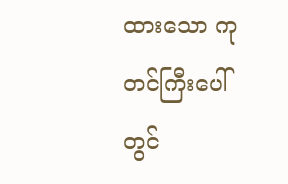ထားသော ကုတင်ကြီးပေါ်တွင်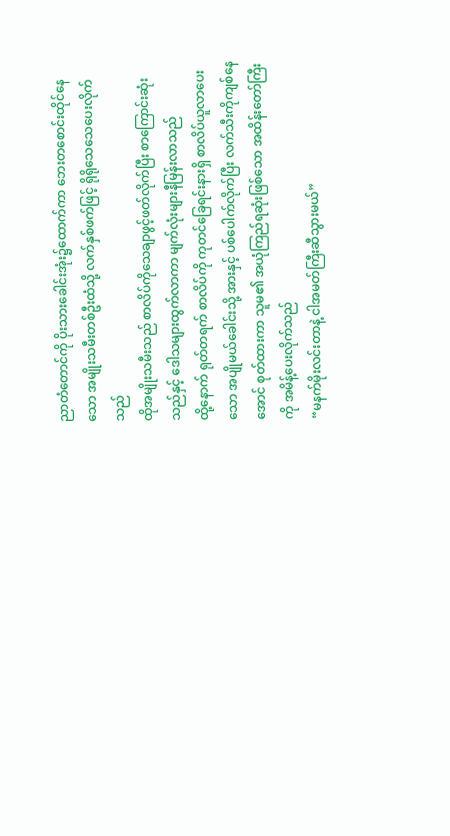ညာတံတောင်ကို ပိုးသားခေါင်းအုံး၌ထောက်ကာ ဘေးတစောင်းထိုင်နေသော အမျိုးသမီးတစ်ဦးထံသို့ လက်နှစ်ဖက်ဖြင့် ရိုရိုသေသေပေးလိုက်သည်
ထိုအမျိုးသမီးသည် စာလိပ်ကိုသေချာဖွင့်ဖတ်လိုက်ပြီး စာကြောင်းဆုံးသည်နှင့် ဒေါသများထွက်လာကာ မျက်လုံးများနီမြန်းလာသည်
ထို့နောက် ရုတ်တရက် စာလိပ်ကို ကုတင်ခြေရင်းနားရှိ စာလိပ်ယူလာပေးသော အပျိုမယ်ခေါင်းသို့ အားနှင့် ပစ်ပေါက်လိုက်ပြီး လက်သီးကိုကျစ်နေအောင် စုတ်ထားကာ သူမ၏ အယုံကြည်ရဆုံးဖြစ်သော အထိန်းတော်ကြီးကို အမိန့်ပေးလိုက်သည်
“မနက်မိုးလင်းတာနဲ့ ငါအမတ်ကြီးဆီသွားမယ်”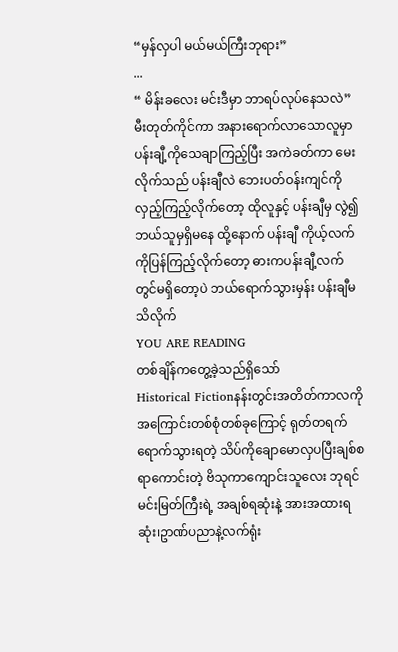“မှန်လှပါ မယ်မယ်ကြီးဘုရား”
...
“ မိန်းခလေး မင်းဒီမှာ ဘာရပ်လုပ်နေသလဲ”
မီးတုတ်ကိုင်ကာ အနားရောက်လာသောလူမှာ ပန်းချီ့ကိုသေချာကြည့်ပြီး အကဲခတ်ကာ မေးလိုက်သည် ပန်းချီလဲ ဘေးပတ်ဝန်းကျင်ကို လှည့်ကြည့်လိုက်တော့ ထိုလူနှင့် ပန်းချီမှ လွဲ၍ဘယ်သူမှရှိမနေ ထို့နောက် ပန်းချီ ကိုယ့်လက်ကိုပြန်ကြည့်လိုက်တော့ ဓားကပန်းချီ့လက်တွင်မရှိတော့ပဲ ဘယ်ရောက်သွားမှန်း ပန်းချီမသိလိုက်
YOU ARE READING
တစ်ချိန်ကတွေ့ခဲ့သည်ရှိသော်
Historical Fictionနန်းတွင်းအတိတ်ကာလကို အကြောင်းတစ်စုံတစ်ခုကြောင့် ရုတ်တရက်ရောက်သွားရတဲ့ သိပ်ကိုချောမောလှပပြီးချစ်စရာကောင်းတဲ့ ဗိသုကာကျောင်းသူလေး ဘုရင်မင်းမြတ်ကြီးရဲ့ အချစ်ရဆုံးနဲ့ အားအထားရဆုံး၊ဥာဏ်ပညာနဲ့လက်ရုံး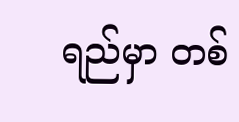ရည်မှာ တစ်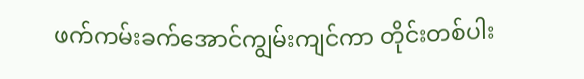ဖက်ကမ်းခက်အောင်ကျွမ်းကျင်ကာ တိုင်းတစ်ပါး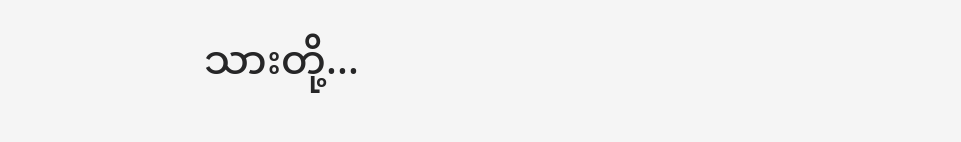သားတို့...